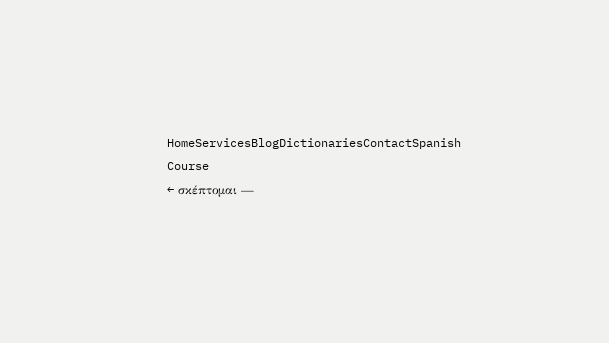HomeServicesBlogDictionariesContactSpanish Course
← σκέπτομαι —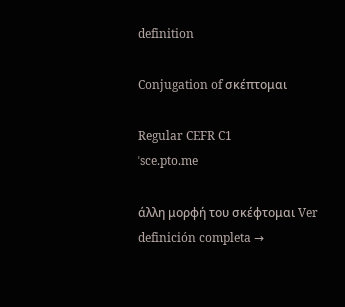definition

Conjugation of σκέπτομαι

Regular CEFR C1
ˈsce.pto.me

άλλη μορφή του σκέφτομαι Ver definición completa →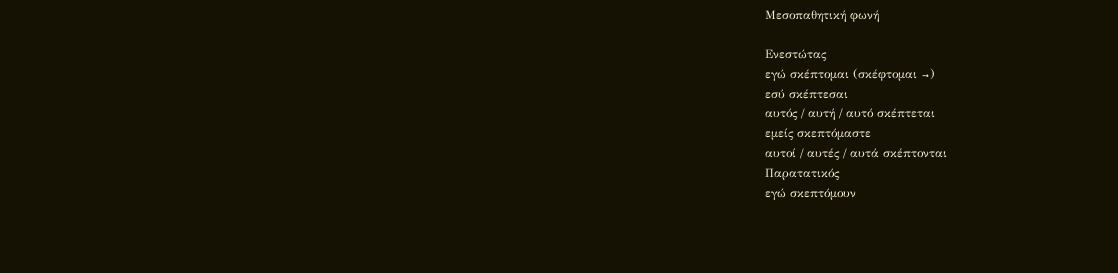Μεσοπαθητική φωνή

Ενεστώτας
εγώ σκέπτομαι (σκέφτομαι →)
εσύ σκέπτεσαι
αυτός / αυτή / αυτό σκέπτεται
εμείς σκεπτόμαστε
αυτοί / αυτές / αυτά σκέπτονται
Παρατατικός
εγώ σκεπτόμουν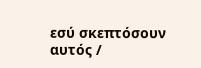εσύ σκεπτόσουν
αυτός /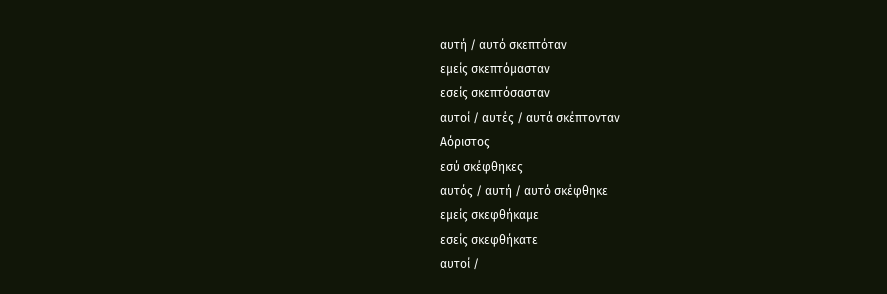αυτή / αυτό σκεπτόταν
εμείς σκεπτόμασταν
εσείς σκεπτόσασταν
αυτοί / αυτές / αυτά σκέπτονταν
Αόριστος
εσύ σκέφθηκες
αυτός / αυτή / αυτό σκέφθηκε
εμείς σκεφθήκαμε
εσείς σκεφθήκατε
αυτοί /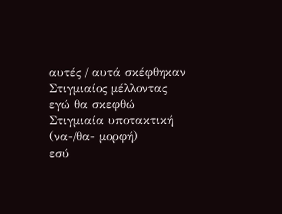αυτές / αυτά σκέφθηκαν
Στιγμιαίος μέλλοντας
εγώ θα σκεφθώ
Στιγμιαία υποτακτική (να-/θα- μορφή)
εσύ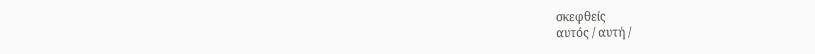σκεφθείς
αυτός / αυτή /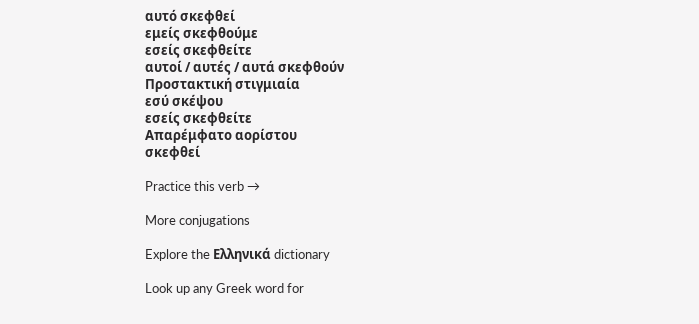αυτό σκεφθεί
εμείς σκεφθούμε
εσείς σκεφθείτε
αυτοί / αυτές / αυτά σκεφθούν
Προστακτική στιγμιαία
εσύ σκέψου
εσείς σκεφθείτε
Απαρέμφατο αορίστου
σκεφθεί

Practice this verb →

More conjugations

Explore the Ελληνικά dictionary

Look up any Greek word for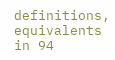definitions, equivalents in 94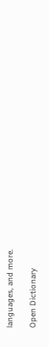languages, and more.

Open Dictionary